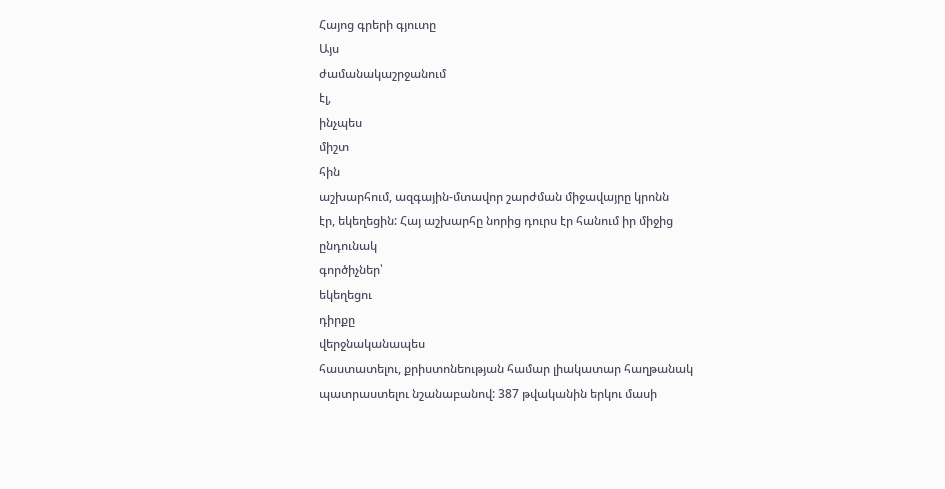Հայոց գրերի գյուտը
Այս
ժամանակաշրջանում
էլ,
ինչպես
միշտ
հին
աշխարհում, ազգային-մտավոր շարժման միջավայրը կրոնն
էր, եկեղեցին: Հայ աշխարհը նորից դուրս էր հանում իր միջից
ընդունակ
գործիչներ՝
եկեղեցու
դիրքը
վերջնականապես
հաստատելու, քրիստոնեության համար լիակատար հաղթանակ
պատրաստելու նշանաբանով: 387 թվականին երկու մասի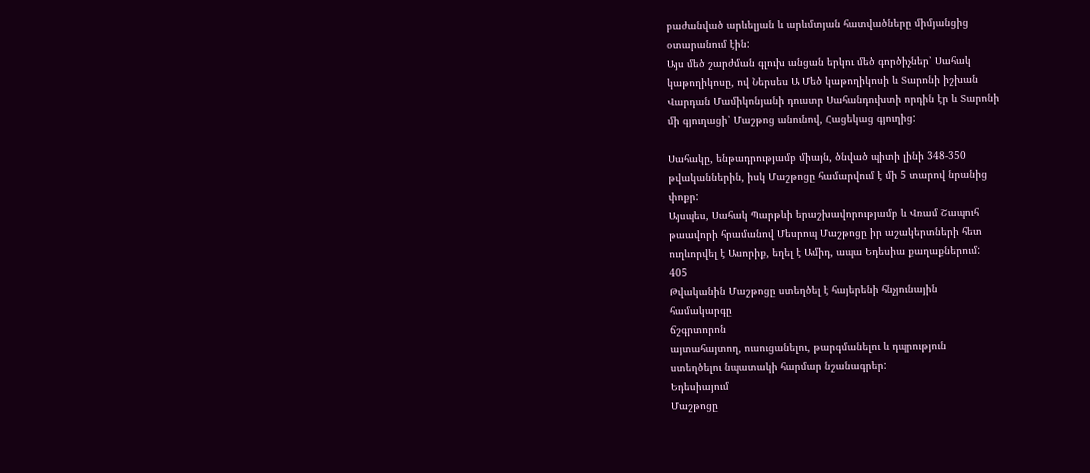բաժանված արևելյան և արևմտյան հատվածները միմյանցից
օտարանում էին:
Այս մեծ շարժման գլուխ անցան երկու մեծ գործիչներ՝ Սահակ
կաթողիկոսը, ով Ներսես Ա Մեծ կաթողիկոսի և Տարոնի իշխան
Վարդան Մամիկոնյանի դուստր Սահանդուխտի որդին էր և Տարոնի
մի գյուղացի՝ Մաշթոց անունով, Հացեկաց գյուղից:

Սահակը, ենթադրությամբ միայն, ծնված պիտի լինի 348-350
թվականներին, իսկ Մաշթոցը համարվում է մի 5 տարով նրանից
փոքր:
Այսպես, Սահակ Պարթևի երաշխավորությամբ և Վռամ Շապուհ
թաավորի հրամանով Մեսրոպ Մաշթոցը իր աշակերտների հետ
ուղևորվել է Ասորիք, եղել է Ամիդ, ապա Եդեսիա քաղաքներում:
405
Թվականին Մաշթոցը ստեղծել է հայերենի հնչյունային
համակարգը
ճշգրտորոն
այտահայտող, ուսուցանելու, թարգմանելու և դպրություն
ստեղծելու նպատակի հարմար նշանագրեր:
Եդեսիայում
Մաշթոցը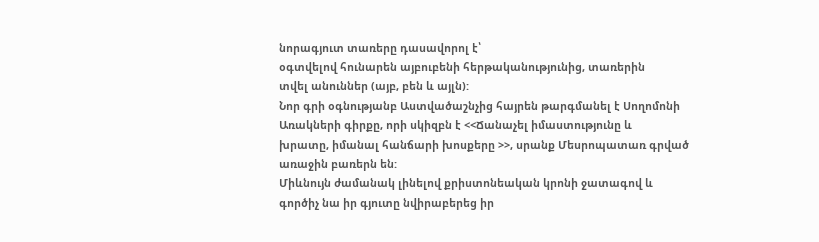նորագյուտ տառերը դասավորոլ է՝
օգտվելով հունարեն այբուբենի հերթականությունից, տառերին
տվել անուններ (այբ, բեն և այլն):
Նոր գրի օգնությանբ Աստվածաշնչից հայրեն թարգմանել է Սողոմոնի
Առակների գիրքը, որի սկիզբն է <<Ճանաչել իմաստությունը և
խրատը, իմանալ հանճարի խոսքերը >>, սրանք Մեսրոպատառ գրված
առաջին բառերն են:
Միևնույն ժամանակ լինելով քրիստոնեական կրոնի ջատագով և
գործիչ նա իր գյուտը նվիրաբերեց իր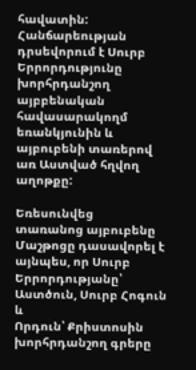հավատին:
Հանճարեության դրսեվորում է Սուրբ Երրորդությունը խորհրդանշող
այբբենական հավասարակողմ եռանկյունին և այբուբենի տառերով
առ Աստված հղվող աղոթքը:

Եռեսունվեց
տառանոց այբուբենը Մաշթոցը դասավորել է
այնպես, որ Սուրբ Երրորդությանը՝ Աստծուն, Սուրբ Հոգուն և
Որդուն՝ Քրիստոսին խորհրդանշող գրերը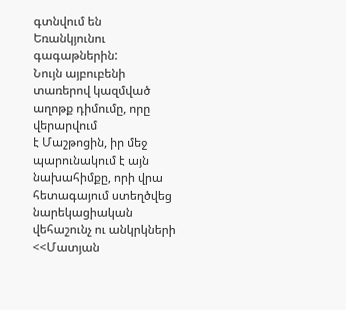գտնվում են
Եռանկյունու գագաթներին:
Նույն այբուբենի տառերով կազմված աղոթք դիմումը, որը վերարվում
է Մաշթոցին, իր մեջ պարունակում է այն նախահիմքը, որի վրա
հետագայում ստեղծվեց նարեկացիական վեհաշունչ ու անկրկների
<<Մատյան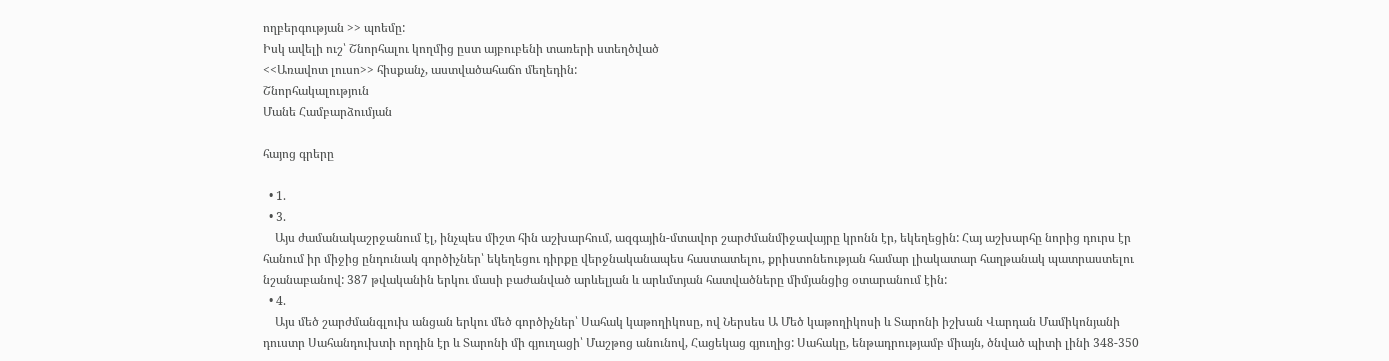ողբերգության >> պոեմը:
Իսկ ավելի ուշ՝ Շնորհալու կողմից ըստ այբուբենի տառերի ստեղծված
<<Առավոտ լուսո>> հիսքանչ, աստվածահաճո մեղեդին:
Շնորհակալություն
Մանե Համբարձումյան

հայոց գրերը

  • 1.
  • 3.
    Այս ժամանակաշրջանում էլ, ինչպես միշտ հին աշխարհում, ազգային-մտավոր շարժմանմիջավայրը կրոնն էր, եկեղեցին: Հայ աշխարհը նորից դուրս էր հանում իր միջից ընդունակ գործիչներ՝ եկեղեցու դիրքը վերջնականապես հաստատելու, քրիստոնեության համար լիակատար հաղթանակ պատրաստելու նշանաբանով: 387 թվականին երկու մասի բաժանված արևելյան և արևմտյան հատվածները միմյանցից օտարանում էին:
  • 4.
    Այս մեծ շարժմանգլուխ անցան երկու մեծ գործիչներ՝ Սահակ կաթողիկոսը, ով Ներսես Ա Մեծ կաթողիկոսի և Տարոնի իշխան Վարդան Մամիկոնյանի դուստր Սահանդուխտի որդին էր և Տարոնի մի գյուղացի՝ Մաշթոց անունով, Հացեկաց գյուղից: Սահակը, ենթադրությամբ միայն, ծնված պիտի լինի 348-350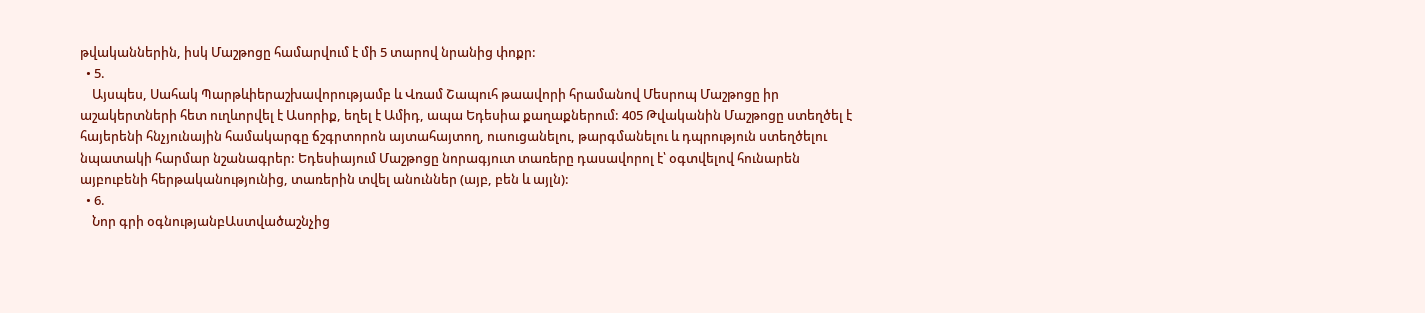թվականներին, իսկ Մաշթոցը համարվում է մի 5 տարով նրանից փոքր:
  • 5.
    Այսպես, Սահակ Պարթևիերաշխավորությամբ և Վռամ Շապուհ թաավորի հրամանով Մեսրոպ Մաշթոցը իր աշակերտների հետ ուղևորվել է Ասորիք, եղել է Ամիդ, ապա Եդեսիա քաղաքներում: 405 Թվականին Մաշթոցը ստեղծել է հայերենի հնչյունային համակարգը ճշգրտորոն այտահայտող, ուսուցանելու, թարգմանելու և դպրություն ստեղծելու նպատակի հարմար նշանագրեր: Եդեսիայում Մաշթոցը նորագյուտ տառերը դասավորոլ է՝ օգտվելով հունարեն այբուբենի հերթականությունից, տառերին տվել անուններ (այբ, բեն և այլն):
  • 6.
    Նոր գրի օգնությանբԱստվածաշնչից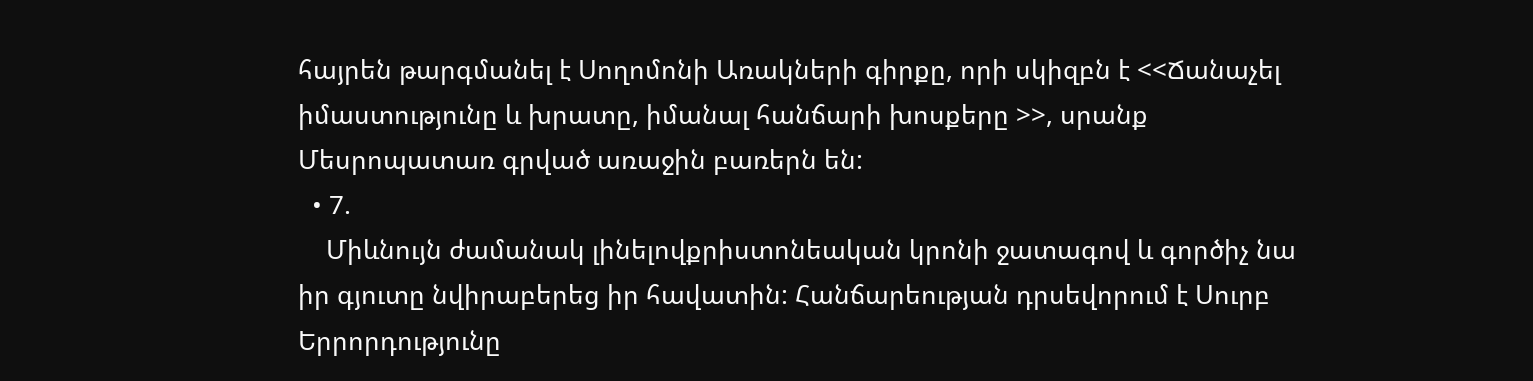հայրեն թարգմանել է Սողոմոնի Առակների գիրքը, որի սկիզբն է <<Ճանաչել իմաստությունը և խրատը, իմանալ հանճարի խոսքերը >>, սրանք Մեսրոպատառ գրված առաջին բառերն են:
  • 7.
    Միևնույն ժամանակ լինելովքրիստոնեական կրոնի ջատագով և գործիչ նա իր գյուտը նվիրաբերեց իր հավատին: Հանճարեության դրսեվորում է Սուրբ Երրորդությունը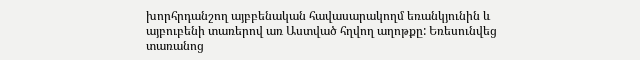խորհրդանշող այբբենական հավասարակողմ եռանկյունին և այբուբենի տառերով առ Աստված հղվող աղոթքը: Եռեսունվեց տառանոց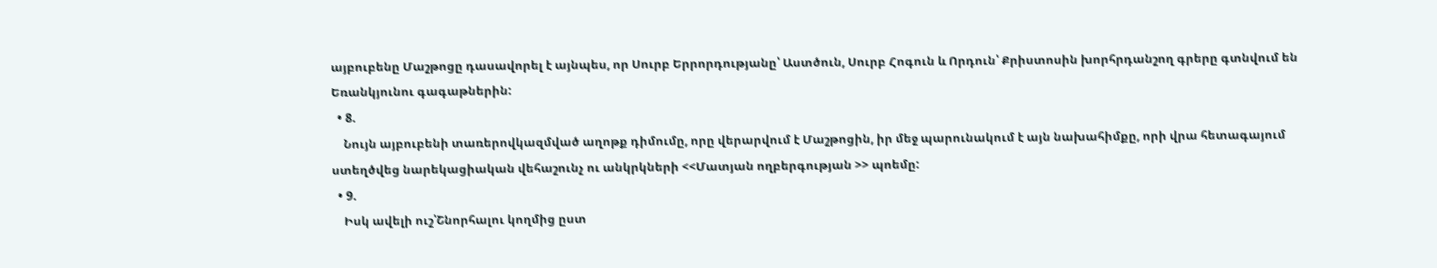այբուբենը Մաշթոցը դասավորել է այնպես, որ Սուրբ Երրորդությանը՝ Աստծուն, Սուրբ Հոգուն և Որդուն՝ Քրիստոսին խորհրդանշող գրերը գտնվում են Եռանկյունու գագաթներին:
  • 8.
    Նույն այբուբենի տառերովկազմված աղոթք դիմումը, որը վերարվում է Մաշթոցին, իր մեջ պարունակում է այն նախահիմքը, որի վրա հետագայում ստեղծվեց նարեկացիական վեհաշունչ ու անկրկների <<Մատյան ողբերգության >> պոեմը:
  • 9.
    Իսկ ավելի ուշ՝Շնորհալու կողմից ըստ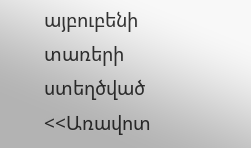այբուբենի տառերի ստեղծված <<Առավոտ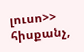լուսո>> հիսքանչ,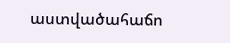աստվածահաճո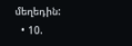մեղեդին:
  • 10.